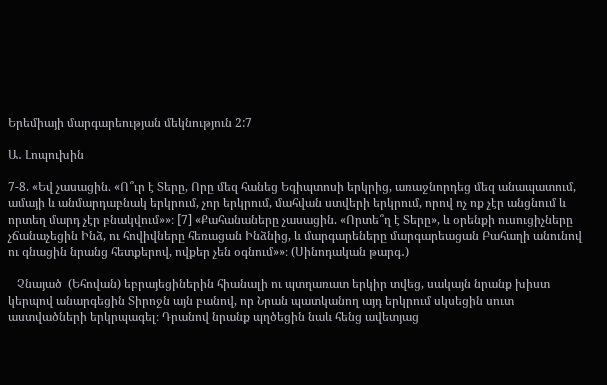Երեմիայի մարգարեության մեկնություն 2:7

Ա․ Լոպուխին

7-8. «Եվ չասացին. «Ո՞ւր է Տերը, Որը մեզ հանեց Եգիպտոսի երկրից, առաջնորդեց մեզ անապատում, ամայի և անմարդաբնակ երկրում, չոր երկրում, մահվան ստվերի երկրում, որով ոչ ոք չէր անցնում և որտեղ մարդ չէր բնակվում»»։ [7] «Քահանաները չասացին. «Որտե՞ղ է Տերը», և օրենքի ուսուցիչները չճանաչեցին Ինձ, ու հովիվները հեռացան Ինձնից, և մարգարեները մարգարեացան Բահաղի անունով ու գնացին նրանց հետքերով, ովքեր չեն օգնում»»։ (Սինոդական թարգ․)

   Չնայած  (Եհովան) եբրայեցիներին հիանալի ու պտղառատ երկիր տվեց, սակայն նրանք խիստ կերպով անարգեցին Տիրոջն այն բանով, որ Նրան պատկանող այդ երկրում սկսեցին սուտ աստվածների երկրպագել։ Դրանով նրանք պղծեցին նաև հենց ավետյաց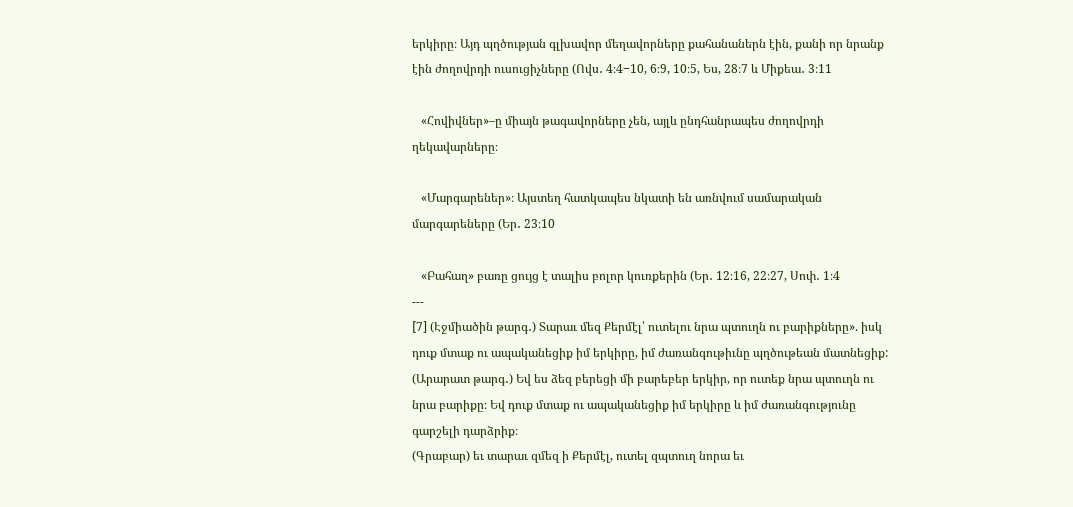երկիրը։ Այդ պղծության գլխավոր մեղավորները քահանաներն էին, քանի որ նրանք էին ժողովրդի ուսուցիչները (Ովս․ 4։4−10, 6։9, 10։5, Ես, 28։7 և Միքեա․ 3։11

   «Հովիվներ»–ը միայն թագավորները չեն, այլև ընդհանրապես ժողովրդի ղեկավարները։

   «Մարգարեներ»։ Այստեղ հատկապես նկատի են առնվում սամարական մարգարեները (Եր․ 23։10

   «Բահաղ» բառը ցույց է տալիս բոլոր կուռքերին (Եր․ 12։16, 22։27, Սոփ․ 1։4
---
[7] (Էջմիածին թարգ․) Տարաւ մեզ Քերմէլ՝ ուտելու նրա պտուղն ու բարիքները». իսկ դուք մտաք ու ապականեցիք իմ երկիրը, իմ ժառանգութիւնը պղծութեան մատնեցիք:
(Արարատ թարգ․) Եվ ես ձեզ բերեցի մի բարեբեր երկիր, որ ուտեք նրա պտուղն ու նրա բարիքը։ Եվ դուք մտաք ու ապականեցիք իմ երկիրը և իմ ժառանգությունը գարշելի դարձրիք։
(Գրաբար) եւ տարաւ զմեզ ի Քերմէլ, ուտել զպտուղ նորա եւ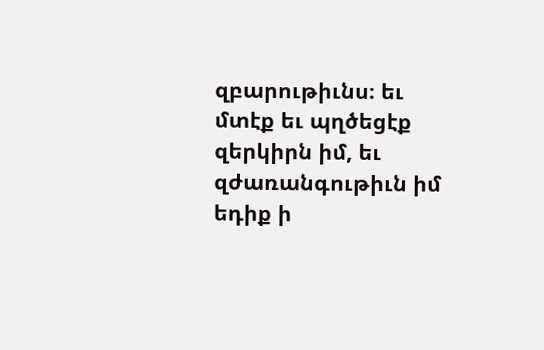զբարութիւնս։ եւ մտէք եւ պղծեցէք զերկիրն իմ, եւ զժառանգութիւն իմ եդիք ի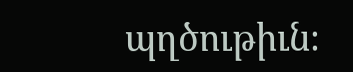պղծութիւն։